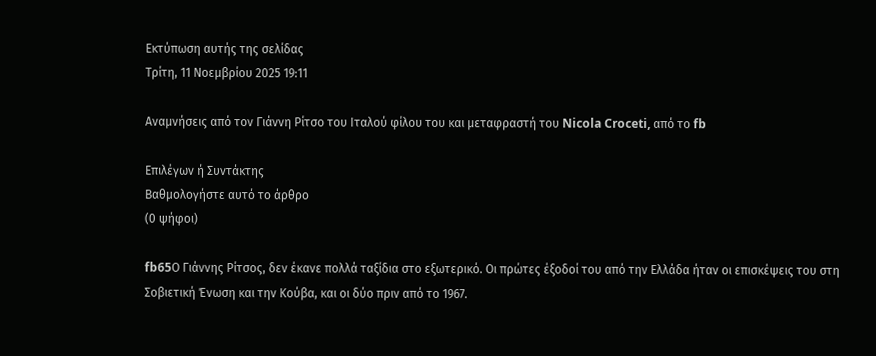Εκτύπωση αυτής της σελίδας
Τρίτη, 11 Νοεμβρίου 2025 19:11

Αναμνήσεις από τον Γιάννη Ρίτσο του Ιταλού φίλου του και μεταφραστή του Nicola Croceti, από το fb

Επιλέγων ή Συντάκτης
Βαθμολογήστε αυτό το άρθρο
(0 ψήφοι)

fb65Ο Γιάννης Ρίτσος, δεν έκανε πολλά ταξίδια στο εξωτερικό. Οι πρώτες έξοδοί του από την Ελλάδα ήταν οι επισκέψεις του στη Σοβιετική Ένωση και την Κούβα, και οι δύο πριν από το 1967.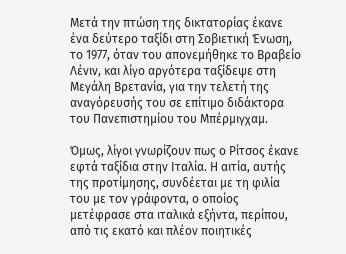Mετά την πτώση της δικτατορίας έκανε ένα δεύτερο ταξίδι στη Σοβιετική Ένωση, το 1977, όταν του απονεμήθηκε το Βραβείο Λένιν, και λίγο αργότερα ταξίδεψε στη Μεγάλη Βρετανία, για την τελετή της αναγόρευσής του σε επίτιμο διδάκτορα του Πανεπιστημίου του Μπέρμιγχαμ.

Όμως, λίγοι γνωρίζουν πως ο Ρίτσος έκανε εφτά ταξίδια στην Ιταλία. Η αιτία, αυτής της προτίμησης, συνδέεται με τη φιλία του με τον γράφοντα, ο οποίος μετέφρασε στα ιταλικά εξήντα, περίπου, από τις εκατό και πλέον ποιητικές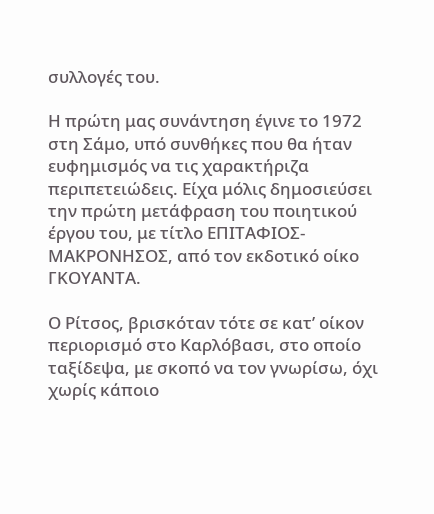συλλογές του.

Η πρώτη μας συνάντηση έγινε το 1972 στη Σάμο, υπό συνθήκες που θα ήταν ευφημισμός να τις χαρακτήριζα περιπετειώδεις. Είχα μόλις δημοσιεύσει την πρώτη μετάφραση του ποιητικού έργου του, με τίτλο ΕΠΙΤΑΦΙΟΣ-ΜΑΚΡΟΝΗΣΟΣ, από τον εκδοτικό οίκο ΓΚΟΥΑΝΤΑ.

Ο Ρίτσος, βρισκόταν τότε σε κατ’ οίκον περιορισμό στο Καρλόβασι, στο οποίο ταξίδεψα, με σκοπό να τον γνωρίσω, όχι χωρίς κάποιο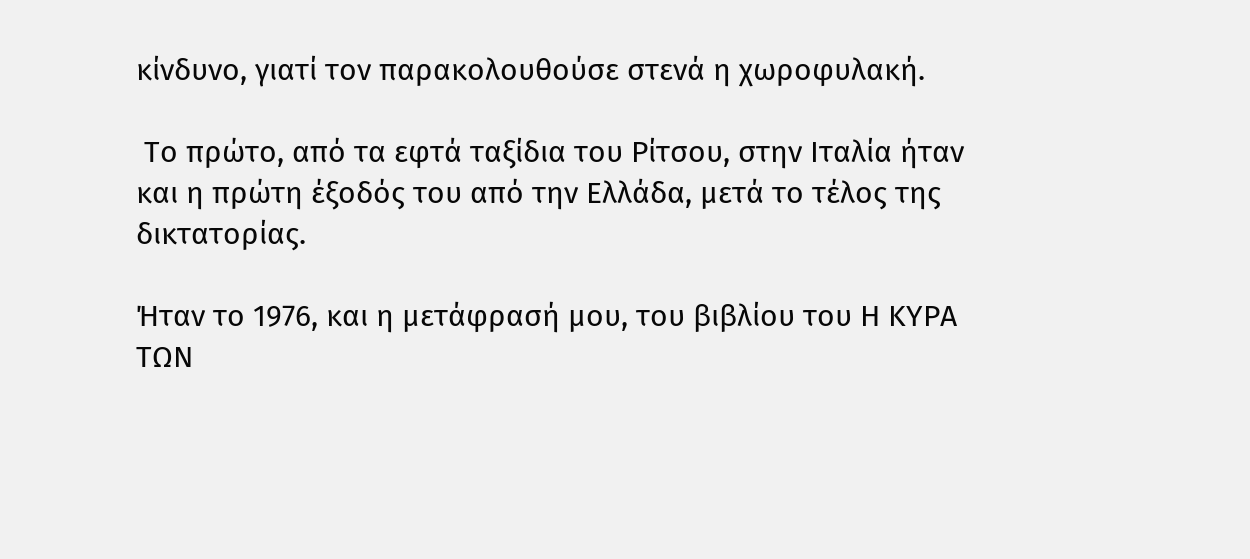κίνδυνο, γιατί τον παρακολουθούσε στενά η χωροφυλακή.

 Το πρώτο, από τα εφτά ταξίδια του Ρίτσου, στην Ιταλία ήταν και η πρώτη έξοδός του από την Ελλάδα, μετά το τέλος της δικτατορίας.

Ήταν το 1976, και η μετάφρασή μου, του βιβλίου του Η ΚΥΡΑ ΤΩΝ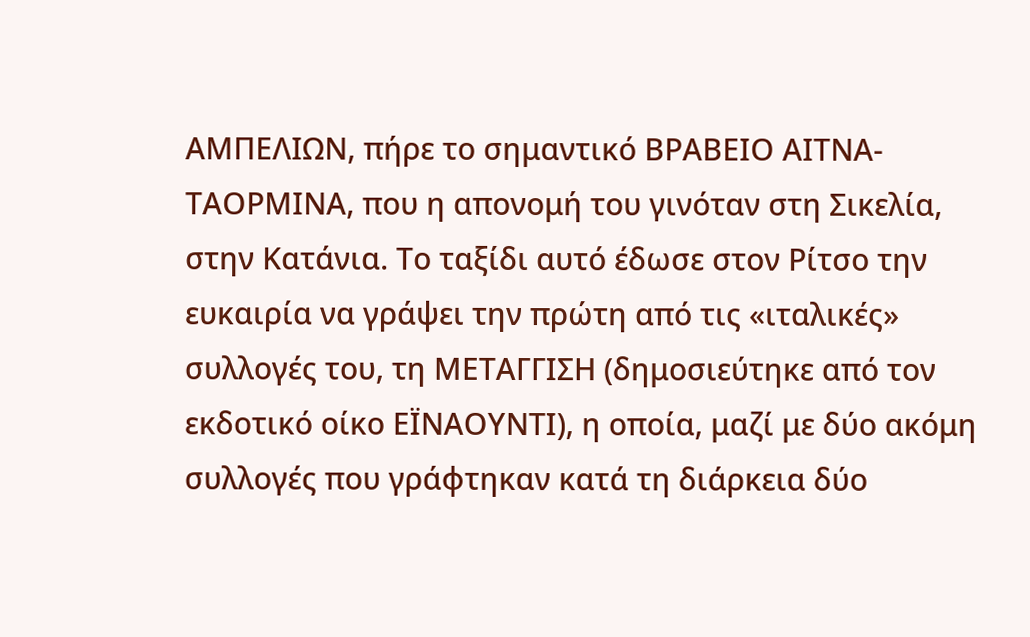ΑΜΠΕΛΙΩΝ, πήρε το σημαντικό ΒΡΑΒΕΙΟ ΑΙΤΝΑ-ΤΑΟΡΜΙΝΑ, που η απονομή του γινόταν στη Σικελία, στην Κατάνια. Το ταξίδι αυτό έδωσε στον Ρίτσο την ευκαιρία να γράψει την πρώτη από τις «ιταλικές» συλλογές του, τη ΜΕΤΑΓΓΙΣΗ (δημοσιεύτηκε από τον εκδοτικό οίκο ΕΪΝΑΟΥΝΤΙ), η οποία, μαζί με δύο ακόμη συλλογές που γράφτηκαν κατά τη διάρκεια δύο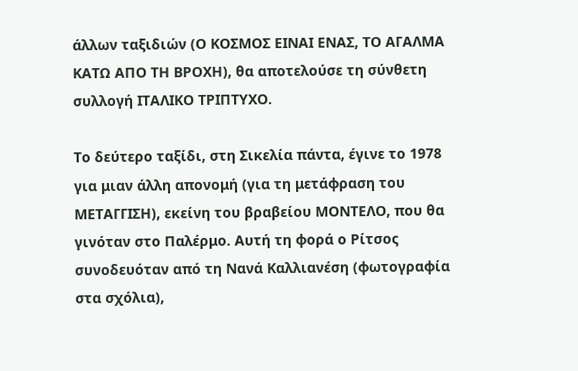άλλων ταξιδιών (Ο ΚΟΣΜΟΣ ΕΙΝΑΙ ΕΝΑΣ, ΤΟ ΑΓΑΛΜΑ ΚΑΤΩ ΑΠΟ ΤΗ ΒΡΟΧΗ), θα αποτελούσε τη σύνθετη συλλογή ΙΤΑΛΙΚΟ ΤΡΙΠΤΥΧΟ.

Το δεύτερο ταξίδι, στη Σικελία πάντα, έγινε το 1978 για μιαν άλλη απονομή (για τη μετάφραση του ΜΕΤΑΓΓΙΣΗ), εκείνη του βραβείου ΜΟΝΤΕΛΟ, που θα γινόταν στο Παλέρμο. Αυτή τη φορά ο Ρίτσος συνοδευόταν από τη Νανά Καλλιανέση (φωτογραφία στα σχόλια),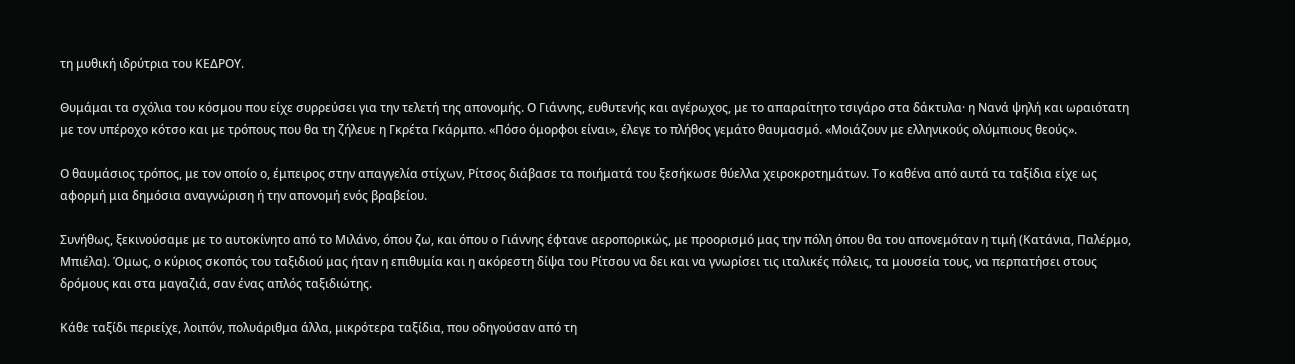τη μυθική ιδρύτρια του ΚΕΔΡΟΥ.

Θυμάμαι τα σχόλια του κόσμου που είχε συρρεύσει για την τελετή της απονομής. Ο Γιάννης, ευθυτενής και αγέρωχος, με το απαραίτητο τσιγάρο στα δάκτυλα· η Νανά ψηλή και ωραιότατη με τον υπέροχο κότσο και με τρόπους που θα τη ζήλευε η Γκρέτα Γκάρμπο. «Πόσο όμορφοι είναι», έλεγε το πλήθος γεμάτο θαυμασμό. «Μοιάζουν με ελληνικούς ολύμπιους θεούς».

Ο θαυμάσιος τρόπος, με τον οποίο ο, έμπειρος στην απαγγελία στίχων, Ρίτσος διάβασε τα ποιήματά του ξεσήκωσε θύελλα χειροκροτημάτων. Το καθένα από αυτά τα ταξίδια είχε ως αφορμή μια δημόσια αναγνώριση ή την απονομή ενός βραβείου.

Συνήθως, ξεκινούσαμε με το αυτοκίνητο από το Μιλάνο, όπου ζω, και όπου ο Γιάννης έφτανε αεροπορικώς, με προορισμό μας την πόλη όπου θα του απονεμόταν η τιμή (Κατάνια, Παλέρμο, Μπιέλα). Όμως, ο κύριος σκοπός του ταξιδιού μας ήταν η επιθυμία και η ακόρεστη δίψα του Ρίτσου να δει και να γνωρίσει τις ιταλικές πόλεις, τα μουσεία τους, να περπατήσει στους δρόμους και στα μαγαζιά, σαν ένας απλός ταξιδιώτης.

Κάθε ταξίδι περιείχε, λοιπόν, πολυάριθμα άλλα, μικρότερα ταξίδια, που οδηγούσαν από τη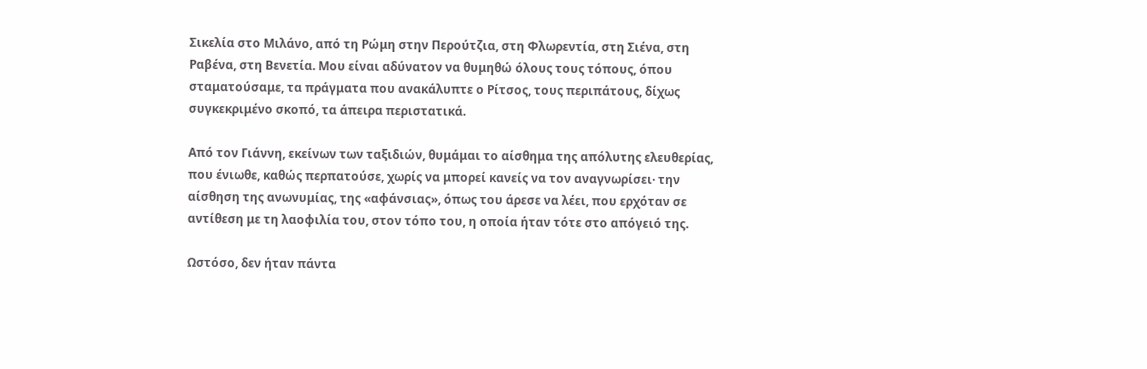Σικελία στο Μιλάνο, από τη Ρώμη στην Περούτζια, στη Φλωρεντία, στη Σιένα, στη Ραβένα, στη Βενετία. Μου είναι αδύνατον να θυμηθώ όλους τους τόπους, όπου σταματούσαμε, τα πράγματα που ανακάλυπτε ο Ρίτσος, τους περιπάτους, δίχως συγκεκριμένο σκοπό, τα άπειρα περιστατικά.

Από τον Γιάννη, εκείνων των ταξιδιών, θυμάμαι το αίσθημα της απόλυτης ελευθερίας, που ένιωθε, καθώς περπατούσε, χωρίς να μπορεί κανείς να τον αναγνωρίσει· την αίσθηση της ανωνυμίας, της «αφάνσιας», όπως του άρεσε να λέει, που ερχόταν σε αντίθεση με τη λαοφιλία του, στον τόπο του, η οποία ήταν τότε στο απόγειό της.

Ωστόσο, δεν ήταν πάντα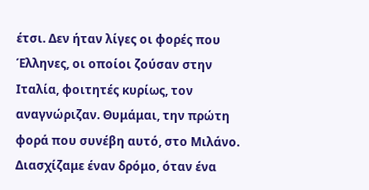έτσι. Δεν ήταν λίγες οι φορές που Έλληνες, οι οποίοι ζούσαν στην Ιταλία, φοιτητές κυρίως, τον αναγνώριζαν. Θυμάμαι, την πρώτη φορά που συνέβη αυτό, στο Μιλάνο. Διασχίζαμε έναν δρόμο, όταν ένα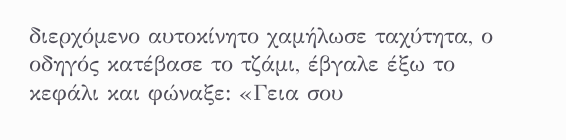διερχόμενο αυτοκίνητο χαμήλωσε ταχύτητα, ο οδηγός κατέβασε το τζάμι, έβγαλε έξω το κεφάλι και φώναξε: «Γεια σου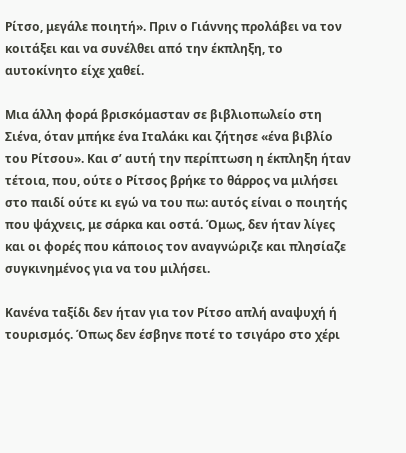Ρίτσο, μεγάλε ποιητή». Πριν ο Γιάννης προλάβει να τον κοιτάξει και να συνέλθει από την έκπληξη, το αυτοκίνητο είχε χαθεί.

Μια άλλη φορά βρισκόμασταν σε βιβλιοπωλείο στη Σιένα, όταν μπήκε ένα Ιταλάκι και ζήτησε «ένα βιβλίο του Ρίτσου». Και σ’ αυτή την περίπτωση η έκπληξη ήταν τέτοια, που, ούτε ο Ρίτσος βρήκε το θάρρος να μιλήσει στο παιδί ούτε κι εγώ να του πω: αυτός είναι ο ποιητής που ψάχνεις, με σάρκα και οστά. Όμως, δεν ήταν λίγες και οι φορές που κάποιος τον αναγνώριζε και πλησίαζε συγκινημένος για να του μιλήσει.

Κανένα ταξίδι δεν ήταν για τον Ρίτσο απλή αναψυχή ή τουρισμός. Όπως δεν έσβηνε ποτέ το τσιγάρο στο χέρι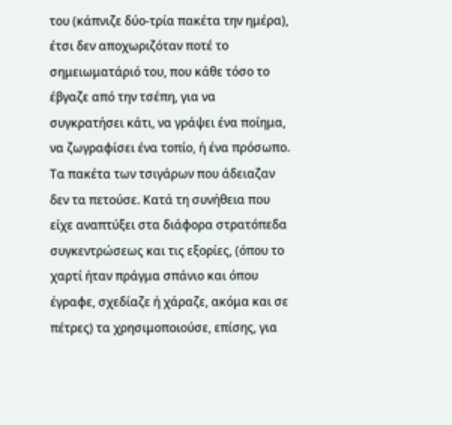του (κάπνιζε δύο-τρία πακέτα την ημέρα), έτσι δεν αποχωριζόταν ποτέ το σημειωματάριό του, που κάθε τόσο το έβγαζε από την τσέπη, για να συγκρατήσει κάτι, να γράψει ένα ποίημα, να ζωγραφίσει ένα τοπίο, ή ένα πρόσωπο. Τα πακέτα των τσιγάρων που άδειαζαν δεν τα πετούσε. Κατά τη συνήθεια που είχε αναπτύξει στα διάφορα στρατόπεδα συγκεντρώσεως και τις εξορίες, (όπου το χαρτί ήταν πράγμα σπάνιο και όπου έγραφε, σχεδίαζε ή χάραζε, ακόμα και σε πέτρες) τα χρησιμοποιούσε, επίσης, για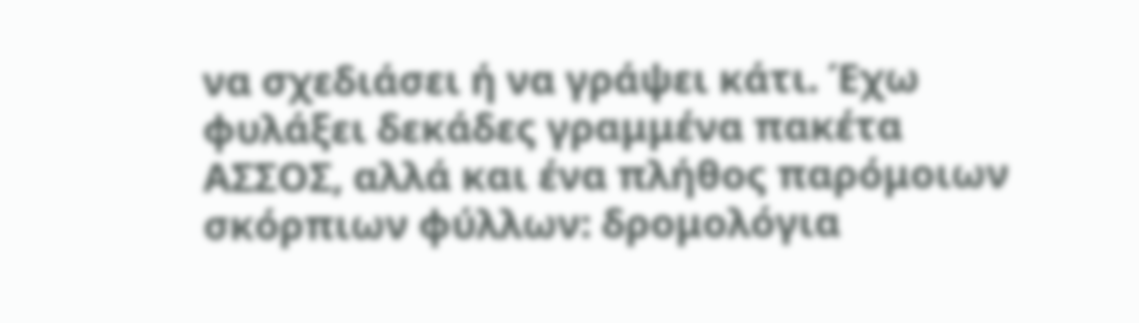να σχεδιάσει ή να γράψει κάτι. Έχω φυλάξει δεκάδες γραμμένα πακέτα ΑΣΣΟΣ, αλλά και ένα πλήθος παρόμοιων σκόρπιων φύλλων: δρομολόγια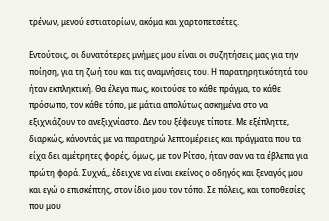τρένων, μενού εστιατορίων, ακόμα και χαρτοπετσέτες.

Εντούτοις, οι δυνατότερες μνήμες μου είναι οι συζητήσεις μας για την ποίηση, για τη ζωή του και τις αναμνήσεις του. Η παρατηρητικότητά του ήταν εκπληκτική. Θα έλεγα πως, κοιτούσε το κάθε πράγμα, το κάθε πρόσωπο, τον κάθε τόπο, με μάτια απολύτως ασκημένα στο να εξιχνιάζουν το ανεξιχνίαστο. Δεν του ξέφευγε τίποτε. Με εξέπληττε, διαρκώς, κάνοντάς με να παρατηρώ λεπτομέρειες και πράγματα που τα είχα δει αμέτρητες φορές, όμως, με τον Ρίτσο, ήταν σαν να τα έβλεπα για πρώτη φορά. Συχνά,, έδειχνε να είναι εκείνος ο οδηγός και ξεναγός μου και εγώ ο επισκέπτης, στον ίδιο μου τον τόπο. Σε πόλεις, και τοποθεσίες που μου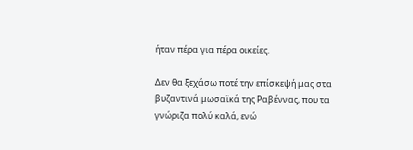ήταν πέρα για πέρα οικείες.

Δεν θα ξεχάσω ποτέ την επίσκεψή μας στα βυζαντινά μωσαϊκά της Ραβέννας, που τα γνώριζα πολύ καλά, ενώ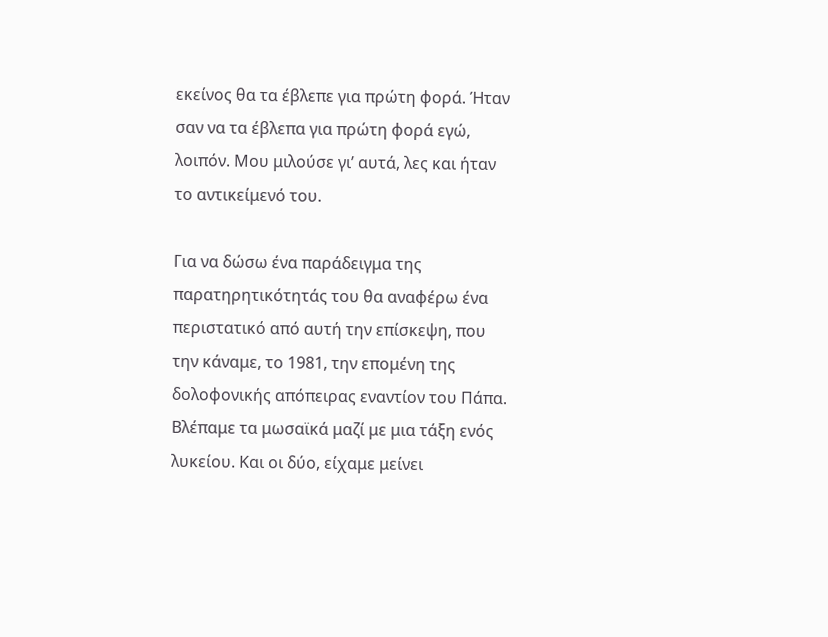εκείνος θα τα έβλεπε για πρώτη φορά. Ήταν σαν να τα έβλεπα για πρώτη φορά εγώ, λοιπόν. Μου μιλούσε γι’ αυτά, λες και ήταν το αντικείμενό του.

Για να δώσω ένα παράδειγμα της παρατηρητικότητάς του θα αναφέρω ένα περιστατικό από αυτή την επίσκεψη, που την κάναμε, το 1981, την επομένη της δολοφονικής απόπειρας εναντίον του Πάπα. Βλέπαμε τα μωσαϊκά μαζί με μια τάξη ενός λυκείου. Και οι δύο, είχαμε μείνει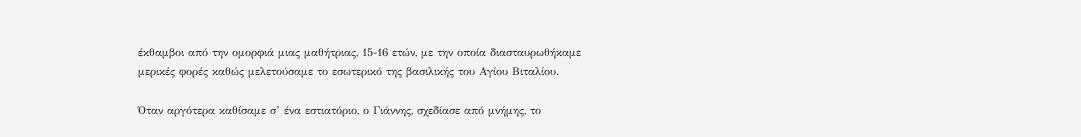έκθαμβοι από την ομορφιά μιας μαθήτριας, 15-16 ετών, με την οποία διασταυρωθήκαμε μερικές φορές καθώς μελετούσαμε το εσωτερικό της βασιλικής του Αγίου Βιταλίου.

Όταν αργότερα καθίσαμε σ’ ένα εστιατόριο, ο Γιάννης, σχεδίασε από μνήμης, το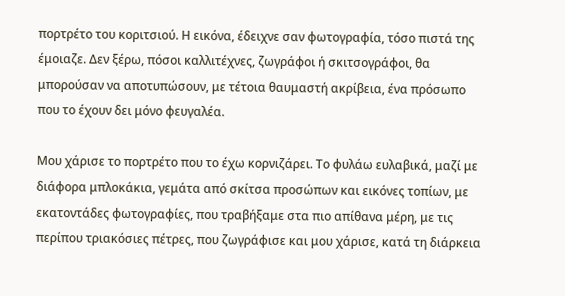πορτρέτο του κοριτσιού. Η εικόνα, έδειχνε σαν φωτογραφία, τόσο πιστά της έμοιαζε. Δεν ξέρω, πόσοι καλλιτέχνες, ζωγράφοι ή σκιτσογράφοι, θα μπορούσαν να αποτυπώσουν, με τέτοια θαυμαστή ακρίβεια, ένα πρόσωπο που το έχουν δει μόνο φευγαλέα.

Μου χάρισε το πορτρέτο που το έχω κορνιζάρει. Το φυλάω ευλαβικά, μαζί με διάφορα μπλοκάκια, γεμάτα από σκίτσα προσώπων και εικόνες τοπίων, με εκατοντάδες φωτογραφίες, που τραβήξαμε στα πιο απίθανα μέρη, με τις περίπου τριακόσιες πέτρες, που ζωγράφισε και μου χάρισε, κατά τη διάρκεια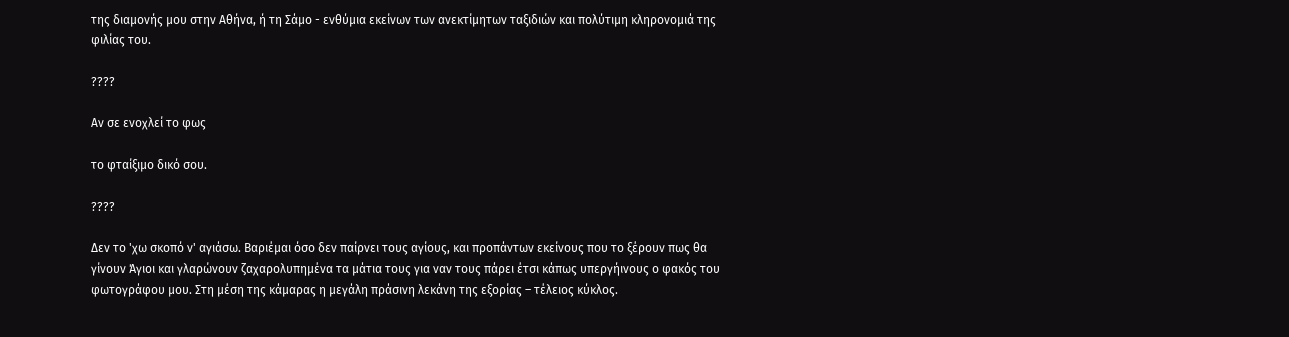της διαμονής μου στην Αθήνα, ή τη Σάμο - ενθύμια εκείνων των ανεκτίμητων ταξιδιών και πολύτιμη κληρονομιά της φιλίας του.

????

Αν σε ενοχλεί το φως

το φταίξιμο δικό σου.

????

Δεν το 'χω σκοπό ν' αγιάσω. Βαριέμαι όσο δεν παίρνει τους αγίους, και προπάντων εκείνους που το ξέρουν πως θα γίνουν Άγιοι και γλαρώνουν ζαχαρολυπημένα τα μάτια τους για ναν τους πάρει έτσι κάπως υπεργήινους ο φακός του φωτογράφου μου. Στη μέση της κάμαρας η μεγάλη πράσινη λεκάνη της εξορίας – τέλειος κύκλος.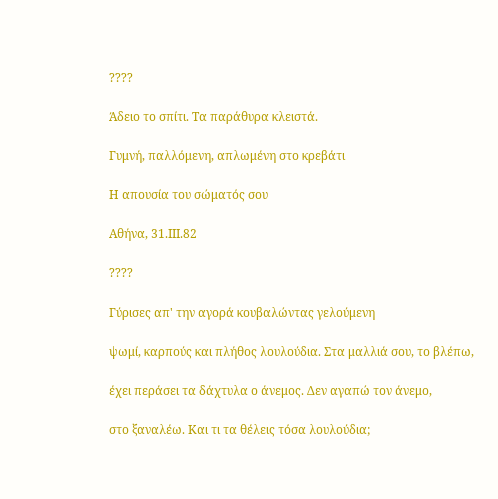????

Άδειο το σπίτι. Τα παράθυρα κλειστά.

Γυμνή, παλλόμενη, απλωμένη στο κρεβάτι

Η απουσία του σώματός σου

Αθήνα, 31.ΙΙΙ.82

????

Γύρισες απ' την αγορά κουβαλώντας γελούμενη

ψωμί, καρπούς και πλήθος λουλούδια. Στα μαλλιά σου, το βλέπω,

έχει περάσει τα δάχτυλα ο άνεμος. Δεν αγαπώ τον άνεμο,

στο ξαναλέω. Και τι τα θέλεις τόσα λουλούδια;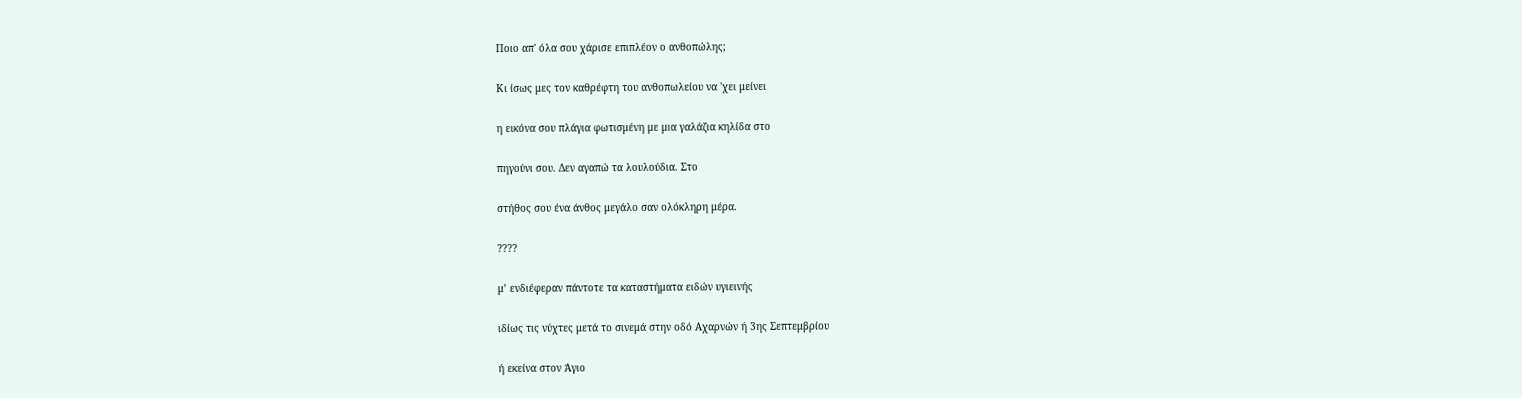Ποιο απ' όλα σου χάρισε επιπλέον ο ανθοπώλης;

Κι ίσως μες τον καθρέφτη του ανθοπωλείου να 'χει μείνει

η εικόνα σου πλάγια φωτισμένη με μια γαλάζια κηλίδα στο

πηγούνι σου. Δεν αγαπώ τα λουλούδια. Στο

στήθος σου ένα άνθος μεγάλο σαν ολόκληρη μέρα.

????

μ’ ενδιέφεραν πάντοτε τα καταστήματα ειδών υγιεινής

ιδίως τις νύχτες μετά το σινεμά στην οδό Αχαρνών ή 3ης Σεπτεμβρίου

ή εκείνα στον Άγιο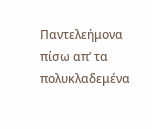Παντελεήμονα πίσω απ’ τα πολυκλαδεμένα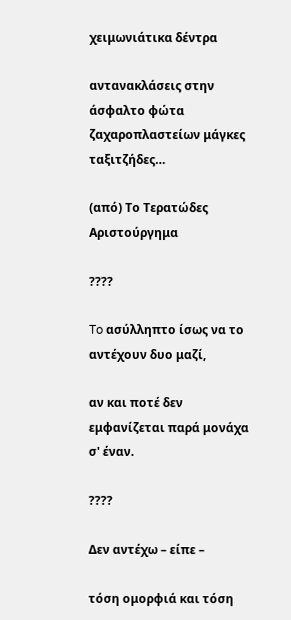χειμωνιάτικα δέντρα

αντανακλάσεις στην άσφαλτο φώτα ζαχαροπλαστείων μάγκες ταξιτζήδες…

(από) Το Τερατώδες Αριστούργημα

????

To ασύλληπτο ίσως να το αντέχουν δυο μαζί,

αν και ποτέ δεν εμφανίζεται παρά μονάχα σ' έναν.

????

Δεν αντέχω – είπε –

τόση ομορφιά και τόση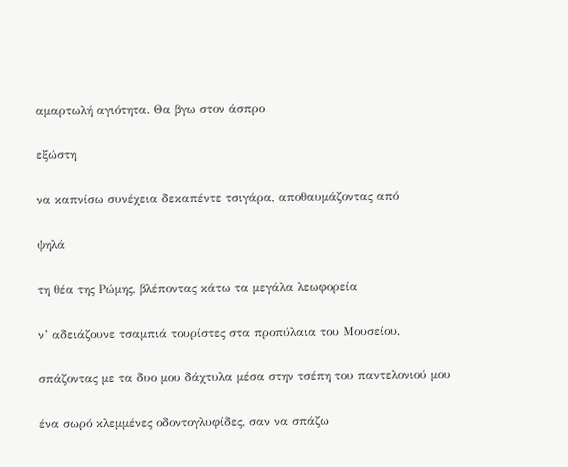αμαρτωλή αγιότητα. Θα βγω στον άσπρο

εξώστη

να καπνίσω συνέχεια δεκαπέντε τσιγάρα, αποθαυμάζοντας από

ψηλά

τη θέα της Ρώμης, βλέποντας κάτω τα μεγάλα λεωφορεία

ν’ αδειάζουνε τσαμπιά τουρίστες στα προπύλαια του Μουσείου,

σπάζοντας με τα δυο μου δάχτυλα μέσα στην τσέπη του παντελονιού μου

ένα σωρό κλεμμένες οδοντογλυφίδες, σαν να σπάζω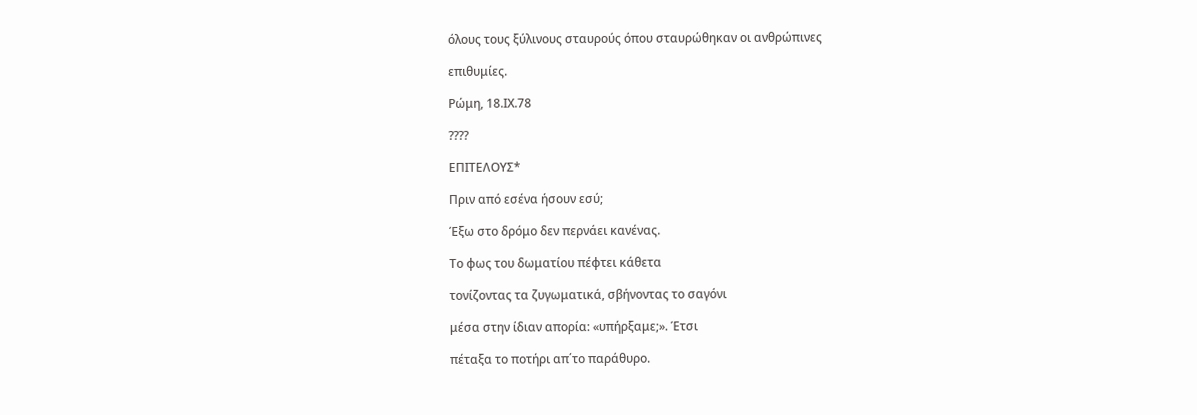όλους τους ξύλινους σταυρούς όπου σταυρώθηκαν οι ανθρώπινες

επιθυμίες.

Ρώμη, 18.ΙΧ.78

????

ΕΠΙΤΕΛΟΥΣ*

Πριν από εσένα ήσουν εσύ;

Έξω στο δρόμο δεν περνάει κανένας.

Το φως του δωματίου πέφτει κάθετα

τονίζοντας τα ζυγωματικά, σβήνοντας το σαγόνι

μέσα στην ίδιαν απορία: «υπήρξαμε;». Έτσι

πέταξα το ποτήρι απ΄το παράθυρο.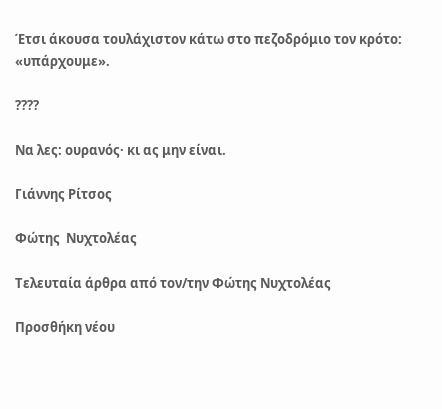Έτσι άκουσα τουλάχιστον κάτω στο πεζοδρόμιο τον κρότο: «υπάρχουμε».

????

Να λες: ουρανός· κι ας μην είναι.

Γιάννης Ρίτσος

Φώτης  Νυχτολέας

Τελευταία άρθρα από τον/την Φώτης Νυχτολέας

Προσθήκη νέου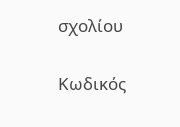σχολίου

Κωδικός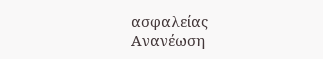ασφαλείας
Ανανέωση